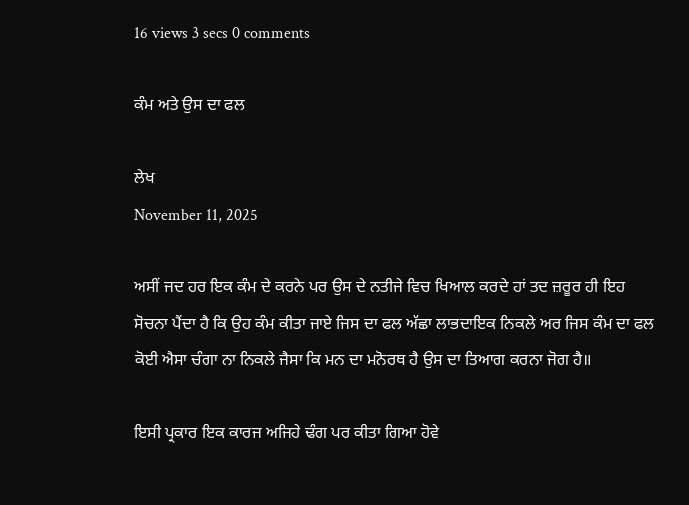16 views 3 secs 0 comments

ਕੰਮ ਅਤੇ ਉਸ ਦਾ ਫਲ

ਲੇਖ
November 11, 2025

ਅਸੀਂ ਜਦ ਹਰ ਇਕ ਕੰਮ ਦੇ ਕਰਨੇ ਪਰ ਉਸ ਦੇ ਨਤੀਜੇ ਵਿਚ ਖਿਆਲ ਕਰਦੇ ਹਾਂ ਤਦ ਜ਼ਰੂਰ ਹੀ ਇਹ ਸੋਚਨਾ ਪੈਂਦਾ ਹੈ ਕਿ ਉਹ ਕੰਮ ਕੀਤਾ ਜਾਏ ਜਿਸ ਦਾ ਫਲ ਅੱਛਾ ਲਾਭਦਾਇਕ ਨਿਕਲੇ ਅਰ ਜਿਸ ਕੰਮ ਦਾ ਫਲ ਕੋਈ ਐਸਾ ਚੰਗਾ ਨਾ ਨਿਕਲੇ ਜੈਸਾ ਕਿ ਮਨ ਦਾ ਮਨੋਰਥ ਹੈ ਉਸ ਦਾ ਤਿਆਗ ਕਰਨਾ ਜੋਗ ਹੈ॥

ਇਸੀ ਪ੍ਰਕਾਰ ਇਕ ਕਾਰਜ ਅਜਿਹੇ ਢੰਗ ਪਰ ਕੀਤਾ ਗਿਆ ਹੋਵੇ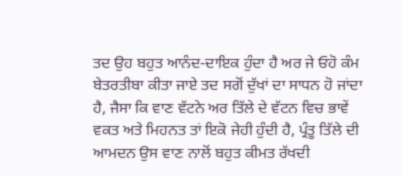ਤਦ ਉਹ ਬਹੁਤ ਆਨੰਦ-ਦਾਇਕ ਹੁੰਦਾ ਹੈ ਅਰ ਜੇ ਓਹੋ ਕੰਮ ਬੇਤਰਤੀਬਾ ਕੀਤਾ ਜਾਏ ਤਦ ਸਗੋਂ ਦੁੱਖਾਂ ਦਾ ਸਾਧਨ ਹੋ ਜਾਂਦਾ ਹੈ, ਜੈਸਾ ਕਿ ਵਾਣ ਵੱਟਨੇ ਅਰ ਤਿੱਲੇ ਦੇ ਵੱਟਨ ਵਿਚ ਭਾਵੇਂ ਵਕਤ ਅਤੇ ਮਿਹਨਤ ਤਾਂ ਇਕੋ ਜੇਹੀ ਹੁੰਦੀ ਹੈ, ਪ੍ਰੰਤੂ ਤਿੱਲੇ ਦੀ ਆਮਦਨ ਉਸ ਵਾਣ ਨਾਲੋਂ ਬਹੁਤ ਕੀਮਤ ਰੱਖਦੀ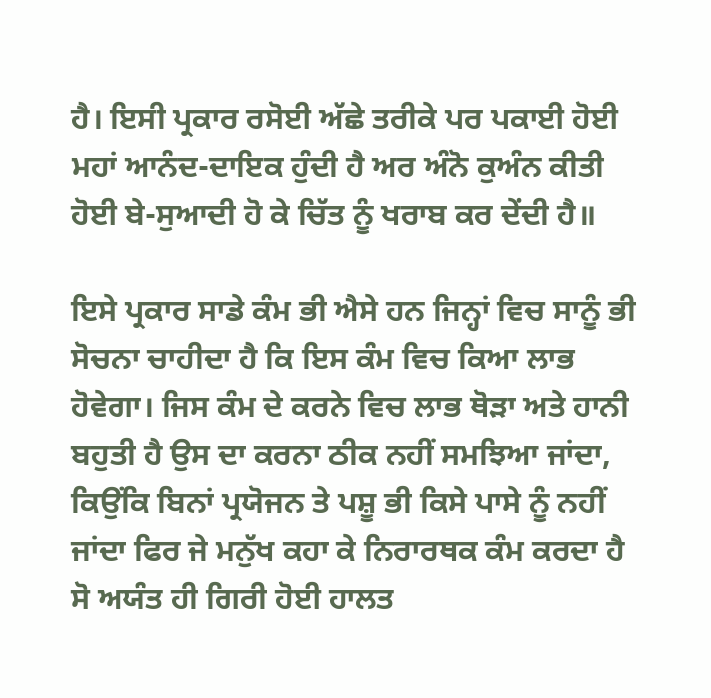ਹੈ। ਇਸੀ ਪ੍ਰਕਾਰ ਰਸੋਈ ਅੱਛੇ ਤਰੀਕੇ ਪਰ ਪਕਾਈ ਹੋਈ ਮਹਾਂ ਆਨੰਦ-ਦਾਇਕ ਹੁੰਦੀ ਹੈ ਅਰ ਅੰਨੋ ਕੁਅੰਨ ਕੀਤੀ ਹੋਈ ਬੇ-ਸੁਆਦੀ ਹੋ ਕੇ ਚਿੱਤ ਨੂੰ ਖਰਾਬ ਕਰ ਦੇਂਦੀ ਹੈ॥

ਇਸੇ ਪ੍ਰਕਾਰ ਸਾਡੇ ਕੰਮ ਭੀ ਐਸੇ ਹਨ ਜਿਨ੍ਹਾਂ ਵਿਚ ਸਾਨੂੰ ਭੀ ਸੋਚਨਾ ਚਾਹੀਦਾ ਹੈ ਕਿ ਇਸ ਕੰਮ ਵਿਚ ਕਿਆ ਲਾਭ ਹੋਵੇਗਾ। ਜਿਸ ਕੰਮ ਦੇ ਕਰਨੇ ਵਿਚ ਲਾਭ ਥੋੜਾ ਅਤੇ ਹਾਨੀ ਬਹੁਤੀ ਹੈ ਉਸ ਦਾ ਕਰਨਾ ਠੀਕ ਨਹੀਂ ਸਮਝਿਆ ਜਾਂਦਾ, ਕਿਉਂਕਿ ਬਿਨਾਂ ਪ੍ਰਯੋਜਨ ਤੇ ਪਸ਼ੂ ਭੀ ਕਿਸੇ ਪਾਸੇ ਨੂੰ ਨਹੀਂ ਜਾਂਦਾ ਫਿਰ ਜੇ ਮਨੁੱਖ ਕਹਾ ਕੇ ਨਿਰਾਰਥਕ ਕੰਮ ਕਰਦਾ ਹੈ ਸੋ ਅਯੰਤ ਹੀ ਗਿਰੀ ਹੋਈ ਹਾਲਤ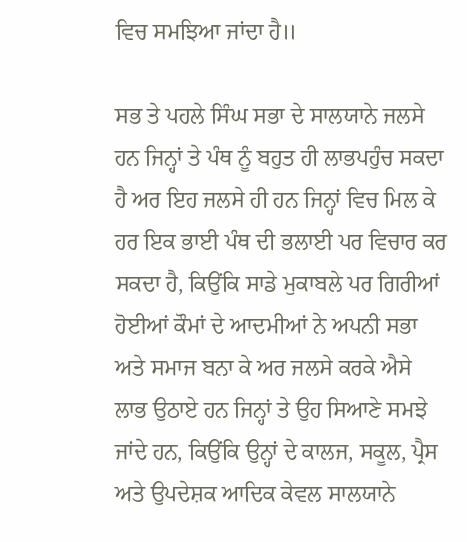ਵਿਚ ਸਮਝਿਆ ਜਾਂਦਾ ਹੈ॥

ਸਭ ਤੇ ਪਹਲੇ ਸਿੰਘ ਸਭਾ ਦੇ ਸਾਲਯਾਨੇ ਜਲਸੇ ਹਨ ਜਿਨ੍ਹਾਂ ਤੇ ਪੰਥ ਨੂੰ ਬਹੁਤ ਹੀ ਲਾਭਪਹੁੰਚ ਸਕਦਾ ਹੈ ਅਰ ਇਹ ਜਲਸੇ ਹੀ ਹਨ ਜਿਨ੍ਹਾਂ ਵਿਚ ਮਿਲ ਕੇ ਹਰ ਇਕ ਭਾਈ ਪੰਥ ਦੀ ਭਲਾਈ ਪਰ ਵਿਚਾਰ ਕਰ ਸਕਦਾ ਹੈ, ਕਿਉਂਕਿ ਸਾਡੇ ਮੁਕਾਬਲੇ ਪਰ ਗਿਰੀਆਂ ਹੋਈਆਂ ਕੌਮਾਂ ਦੇ ਆਦਮੀਆਂ ਨੇ ਅਪਨੀ ਸਭਾ ਅਤੇ ਸਮਾਜ ਬਨਾ ਕੇ ਅਰ ਜਲਸੇ ਕਰਕੇ ਐਸੇ ਲਾਭ ਉਠਾਏ ਹਨ ਜਿਨ੍ਹਾਂ ਤੇ ਉਹ ਸਿਆਣੇ ਸਮਝੇ ਜਾਂਦੇ ਹਨ, ਕਿਉਂਕਿ ਉਨ੍ਹਾਂ ਦੇ ਕਾਲਜ, ਸਕੂਲ, ਪ੍ਰੈਸ ਅਤੇ ਉਪਦੇਸ਼ਕ ਆਦਿਕ ਕੇਵਲ ਸਾਲਯਾਨੇ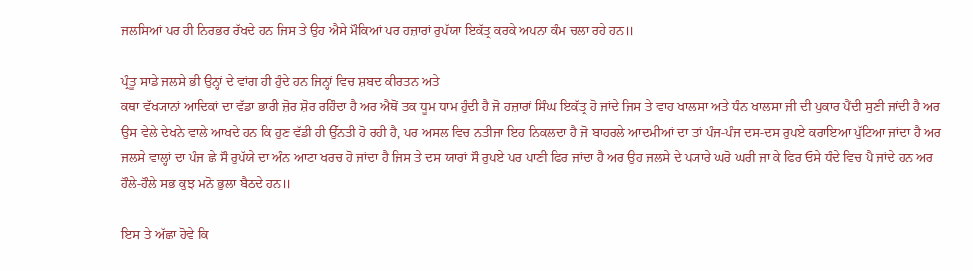ਜਲਸਿਆਂ ਪਰ ਹੀ ਨਿਰਭਰ ਰੱਖਦੇ ਹਨ ਜਿਸ ਤੇ ਉਹ ਐਸੇ ਮੌਕਿਆਂ ਪਰ ਹਜ਼ਾਰਾਂ ਰੁਪੱਯਾ ਇਕੱਤ੍ਰ ਕਰਕੇ ਅਪਨਾ ਕੰਮ ਚਲਾ ਰਹੇ ਹਨ॥

ਪ੍ਰੰਤੂ ਸਾਡੇ ਜਲਸੇ ਭੀ ਉਨ੍ਹਾਂ ਦੇ ਵਾਂਗ ਹੀ ਹੁੰਦੇ ਹਨ ਜਿਨ੍ਹਾਂ ਵਿਚ ਸ਼ਬਦ ਕੀਰਤਨ ਅਤੇ
ਕਥਾ ਵੱਖ੍ਯਾਨਾਂ ਆਦਿਕਾਂ ਦਾ ਵੱਡਾ ਭਾਰੀ ਜ਼ੋਰ ਸ਼ੋਰ ਰਹਿੰਦਾ ਹੈ ਅਰ ਐਥੋਂ ਤਕ ਧੂਮ ਧਾਮ ਹੁੰਦੀ ਹੈ ਜੋ ਹਜ਼ਾਰਾਂ ਸਿੰਘ ਇਕੱਤ੍ਰ ਹੋ ਜਾਂਦੇ ਜਿਸ ਤੇ ਵਾਹ ਖਾਲਸਾ ਅਤੇ ਧੰਨ ਖਾਲਸਾ ਜੀ ਦੀ ਪੁਕਾਰ ਪੈਂਦੀ ਸੁਣੀ ਜਾਂਦੀ ਹੈ ਅਰ ਉਸ ਵੇਲੇ ਦੇਖਨੇ ਵਾਲੇ ਆਖਦੇ ਹਨ ਕਿ ਹੁਣ ਵੱਡੀ ਹੀ ਉੱਨਤੀ ਹੋ ਰਹੀ ਹੈ, ਪਰ ਅਸਲ ਵਿਚ ਨਤੀਜਾ ਇਹ ਨਿਕਲਦਾ ਹੈ ਜੋ ਬਾਹਰਲੇ ਆਦਮੀਆਂ ਦਾ ਤਾਂ ਪੰਜ-ਪੰਜ ਦਸ-ਦਸ ਰੁਪਏ ਕਰਾਇਆ ਪੁੱਟਿਆ ਜਾਂਦਾ ਹੈ ਅਰ ਜਲਸੇ ਵਾਲ੍ਹਾਂ ਦਾ ਪੰਜ ਛੇ ਸੌ ਰੁਪੱਯੇ ਦਾ ਅੰਨ ਆਟਾ ਖਰਚ ਹੋ ਜਾਂਦਾ ਹੈ ਜਿਸ ਤੇ ਦਸ ਯਾਰਾਂ ਸੌ ਰੁਪਏ ਪਰ ਪਾਣੀ ਫਿਰ ਜਾਂਦਾ ਹੈ ਅਰ ਉਹ ਜਲਸੇ ਦੇ ਪ੍ਯਾਰੇ ਘਰੋ ਘਰੀ ਜਾ ਕੇ ਫਿਰ ਓਸੇ ਧੰਦੇ ਵਿਚ ਪੈ ਜਾਂਦੇ ਹਨ ਅਰ ਹੌਲੇ-ਹੌਲੇ ਸਭ ਕੁਝ ਮਨੋ ਭੁਲਾ ਬੈਠਦੇ ਹਨ॥

ਇਸ ਤੇ ਅੱਛਾ ਹੋਵੇ ਕਿ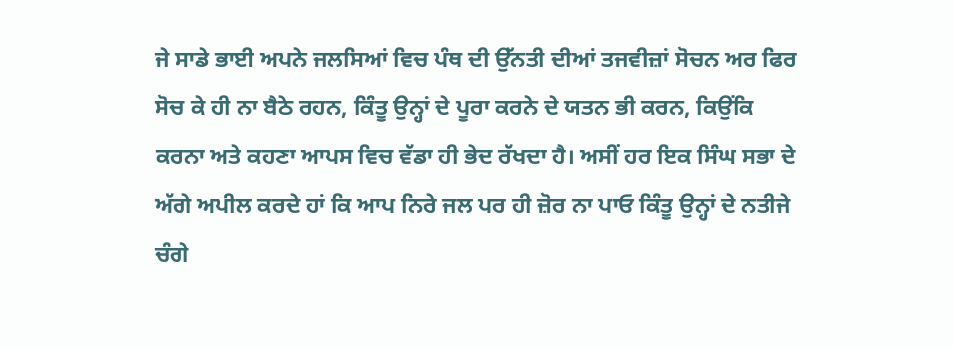ਜੇ ਸਾਡੇ ਭਾਈ ਅਪਨੇ ਜਲਸਿਆਂ ਵਿਚ ਪੰਥ ਦੀ ਉੱਨਤੀ ਦੀਆਂ ਤਜਵੀਜ਼ਾਂ ਸੋਚਨ ਅਰ ਫਿਰ ਸੋਚ ਕੇ ਹੀ ਨਾ ਬੈਠੇ ਰਹਨ, ਕਿੰਤੂ ਉਨ੍ਹਾਂ ਦੇ ਪੂਰਾ ਕਰਨੇ ਦੇ ਯਤਨ ਭੀ ਕਰਨ, ਕਿਉਂਕਿ ਕਰਨਾ ਅਤੇ ਕਹਣਾ ਆਪਸ ਵਿਚ ਵੱਡਾ ਹੀ ਭੇਦ ਰੱਖਦਾ ਹੈ। ਅਸੀਂ ਹਰ ਇਕ ਸਿੰਘ ਸਭਾ ਦੇ ਅੱਗੇ ਅਪੀਲ ਕਰਦੇ ਹਾਂ ਕਿ ਆਪ ਨਿਰੇ ਜਲ ਪਰ ਹੀ ਜ਼ੋਰ ਨਾ ਪਾਓ ਕਿੰਤੂ ਉਨ੍ਹਾਂ ਦੇ ਨਤੀਜੇ ਚੰਗੇ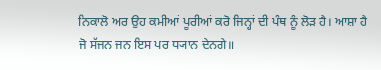ਨਿਕਾਲੋ ਅਰ ਉਹ ਕਮੀਆਂ ਪੂਰੀਆਂ ਕਰੋ ਜਿਨ੍ਹਾਂ ਦੀ ਪੰਥ ਨੂੰ ਲੋੜ ਹੈ। ਆਸ਼ਾ ਹੈ ਜੋ ਸੱਜਨ ਜਨ ਇਸ ਪਰ ਧ੍ਯਾਨ ਦੇਨਗੇ॥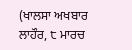(ਖਾਲਸਾ ਅਖਬਾਰ ਲਾਹੌਰ, ੮ ਮਾਰਚ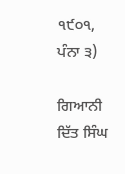੧੯੦੧, ਪੰਨਾ ੩)

ਗਿਆਨੀ ਦਿੱਤ ਸਿੰਘ